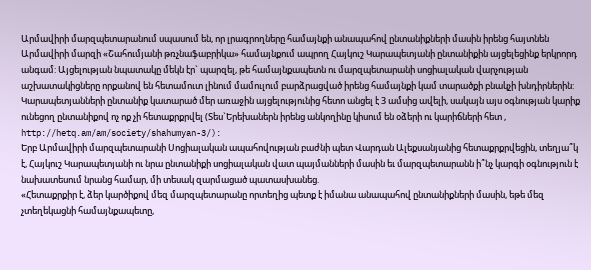Արմավիրի մարզպետարանում սպասում են, որ լրագրողները համայնքի անապահով ընտանիքների մասին իրենց հայտնեն
Արմավիրի մարզի «Շահումյանի թռչնաֆաբրիկա» համայնքում ապրող Հայկուշ Կարապետյանի ընտանիքին այցելեցինք երկրորդ անգամ: Այցելության նպատակը մեկն էր` պարզել, թե համայնքապետն ու մարզպետարանի սոցիալական վարչության աշխատակիցները որքանով են հետամուտ լինում մամուլում բարձրացված իրենց համայնքի կամ տարածքի բնակչի խնդիրներին:
Կարապետյանների ընտանիք կատարած մեր առաջին այցելությունից հետո անցել է 3 ամսից ավելի, սակայն այս օգնության կարիք ունեցող ընտանիքով ոչ ոք չի հետաքրքրվել (Տես`Երեխաներն իրենց անկողինը կիսում են օձերի ու կարիճների հետ , http://hetq.am/am/society/shahumyan-3/):
Երբ Արմավիրի մարզպետարանի Սոցիալական ապահովության բաժնի պետ Վարդան Ալեքսանյանից հետաքրքրվեցին, տեղյա՞կ է, Հայկուշ Կարապետյանի ու նրա ընտանիքի սոցիալական վատ պայմանների մասին եւ մարզպետարանն ի՞նչ կարգի օգնություն է նախատեսում նրանց համար, մի տեսակ զարմացած պատասխանեց.
«Հետաքրքիր է, ձեր կարծիքով մեզ մարզպետարանը որտեղից պետք է իմանա անապահով ընտանիքների մասին, եթե մեզ չտեղեկացնի համայնքապետը,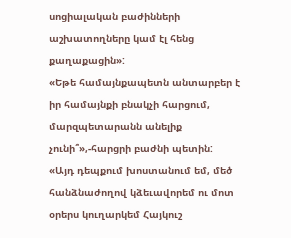սոցիալական բաժինների աշխատողները կամ էլ հենց քաղաքացին»:
«Եթե համայնքապետն անտարբեր է իր համայնքի բնակչի հարցում, մարզպետարանն անելիք չունի՞»,-հարցրի բաժնի պետին:
«Այդ դեպքում խոստանում եմ, մեծ հանձնաժողով կձեւավորեմ ու մոտ օրերս կուղարկեմ Հայկուշ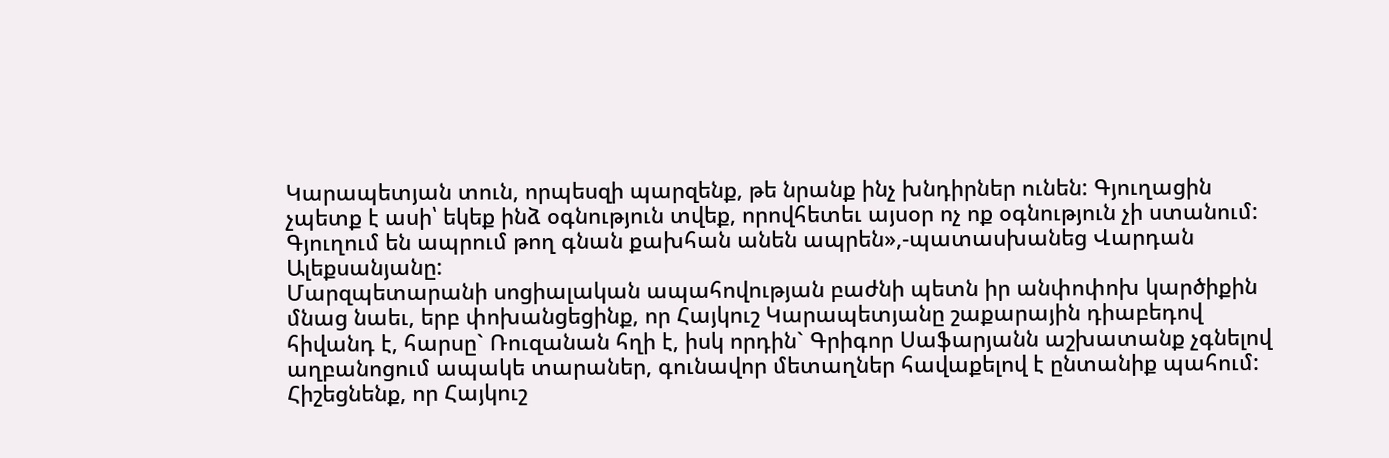Կարապետյան տուն, որպեսզի պարզենք, թե նրանք ինչ խնդիրներ ունեն: Գյուղացին չպետք է ասի՝ եկեք ինձ օգնություն տվեք, որովհետեւ այսօր ոչ ոք օգնություն չի ստանում: Գյուղում են ապրում թող գնան քախհան անեն ապրեն»,-պատասխանեց Վարդան Ալեքսանյանը:
Մարզպետարանի սոցիալական ապահովության բաժնի պետն իր անփոփոխ կարծիքին մնաց նաեւ, երբ փոխանցեցինք, որ Հայկուշ Կարապետյանը շաքարային դիաբեդով հիվանդ է, հարսը` Ռուզանան հղի է, իսկ որդին` Գրիգոր Սաֆարյանն աշխատանք չգնելով աղբանոցում ապակե տարաներ, գունավոր մետաղներ հավաքելով է ընտանիք պահում:
Հիշեցնենք, որ Հայկուշ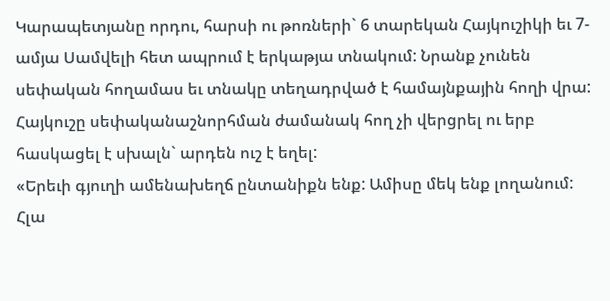Կարապետյանը որդու, հարսի ու թոռների` 6 տարեկան Հայկուշիկի եւ 7-ամյա Սամվելի հետ ապրում է երկաթյա տնակում: Նրանք չունեն սեփական հողամաս եւ տնակը տեղադրված է համայնքային հողի վրա: Հայկուշը սեփականաշնորհման ժամանակ հող չի վերցրել ու երբ հասկացել է սխալն` արդեն ուշ է եղել:
«Երեւի գյուղի ամենախեղճ ընտանիքն ենք: Ամիսը մեկ ենք լողանում: Հլա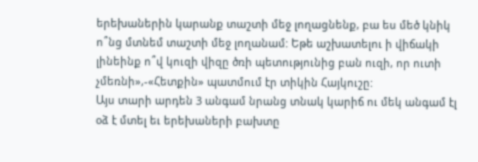երեխաներին կարանք տաշտի մեջ լողացնենք, բա ես մեծ կնիկ ո՞նց մտնեմ տաշտի մեջ լողանամ: Եթե աշխատելու ի վիճակի լինեինք ո՞վ կուզի վիզը ծռի պետությունից բան ուզի, որ ուտի չմեռնի»,-«Հետքին» պատմում էր տիկին Հայկուշը:
Այս տարի արդեն 3 անգամ նրանց տնակ կարիճ ու մեկ անգամ էլ օձ է մտել եւ երեխաների բախտը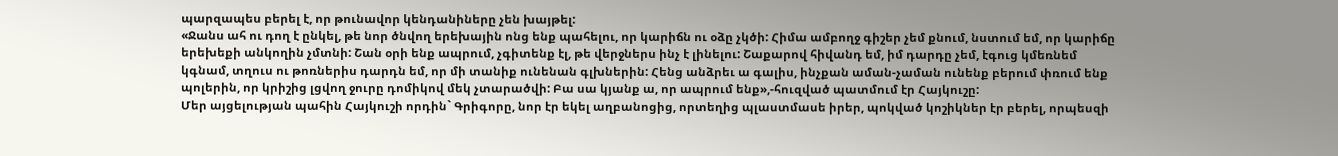պարզապես բերել է, որ թունավոր կենդանիները չեն խայթել:
«Ջանս ահ ու դող է ընկել, թե նոր ծնվող երեխային ոնց ենք պահելու, որ կարիճն ու օձը չկծի: Հիմա ամբողջ գիշեր չեմ քնում, նստում եմ, որ կարիճը երեխեքի անկողին չմտնի: Շան օրի ենք ապրում, չգիտենք էլ, թե վերջներս ինչ է լինելու: Շաքարով հիվանդ եմ, իմ դարդը չեմ, էգուց կմեռնեմ կգնամ, տղուս ու թոռներիս դարդն եմ, որ մի տանիք ունենան գլխներին: Հենց անձրեւ ա գալիս, ինչքան աման-չաման ունենք բերում փռում ենք պոլերին, որ կրիշից լցվող ջուրը դոմիկով մեկ չտարածվի: Բա սա կյանք ա, որ ապրում ենք»,-հուզված պատմում էր Հայկուշը:
Մեր այցելության պահին Հայկուշի որդին` Գրիգորը, նոր էր եկել աղբանոցից, որտեղից պլաստմասե իրեր, պոկված կոշիկներ էր բերել, որպեսզի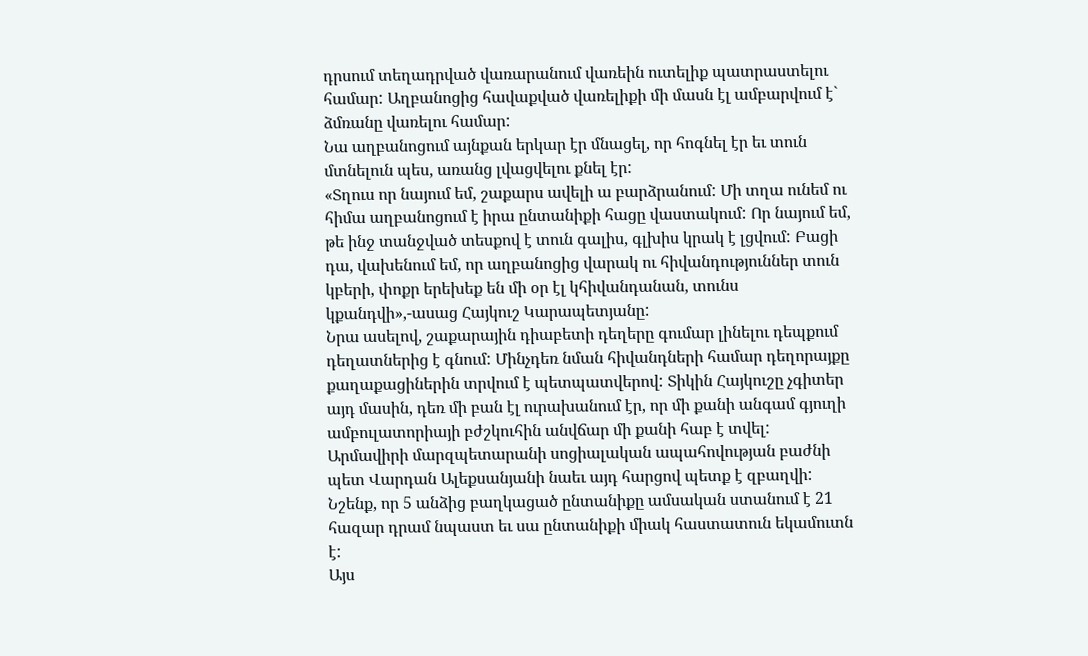դրսում տեղադրված վառարանում վառեին ուտելիք պատրաստելու համար: Աղբանոցից հավաքված վառելիքի մի մասն էլ ամբարվում է` ձմռանը վառելու համար:
Նա աղբանոցում այնքան երկար էր մնացել, որ հոգնել էր եւ տուն մտնելուն պես, առանց լվացվելու քնել էր:
«Տղուս որ նայում եմ, շաքարս ավելի ա բարձրանում: Մի տղա ունեմ ու հիմա աղբանոցում է իրա ընտանիքի հացը վաստակում: Որ նայում եմ, թե ինջ տանջված տեսքով է տուն գալիս, գլխիս կրակ է լցվում: Բացի դա, վախենում եմ, որ աղբանոցից վարակ ու հիվանդություններ տուն կբերի, փոքր երեխեք են մի օր էլ կհիվանդանան, տունս կքանդվի»,-ասաց Հայկուշ Կարապետյանը:
Նրա ասելով, շաքարային դիաբետի դեղերը գումար լինելու դեպքում դեղատներից է գնում: Մինչդեռ նման հիվանդների համար դեղորայքը քաղաքացիներին տրվում է պետպատվերով: Տիկին Հայկուշը չգիտեր այդ մասին, դեռ մի բան էլ ուրախանում էր, որ մի քանի անգամ գյուղի ամբուլատորիայի բժշկուհին անվճար մի քանի հաբ է տվել:
Արմավիրի մարզպետարանի սոցիալական ապահովության բաժնի պետ Վարդան Ալեքսանյանի նաեւ այդ հարցով պետք է զբաղվի:
Նշենք, որ 5 անձից բաղկացած ընտանիքը ամսական ստանում է 21 հազար դրամ նպաստ եւ սա ընտանիքի միակ հաստատուն եկամուտն է:
Այս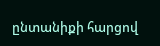ընտանիքի հարցով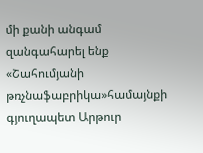մի քանի անգամ զանգահարել ենք «Շահումյանի թռչնաֆաբրիկա»համայնքի գյուղապետ Արթուր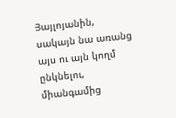Յայլոյանին, սակայն նա առանց այս ու այն կողմ ընկնելու, միանգամից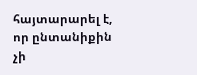հայտարարել է, որ ընտանիքին չի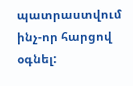պատրաստվում ինչ-որ հարցով օգնել: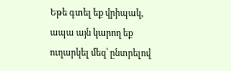Եթե գտել եք վրիպակ, ապա այն կարող եք ուղարկել մեզ՝ ընտրելով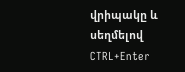վրիպակը և սեղմելով CTRL+Enter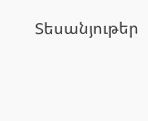Տեսանյութեր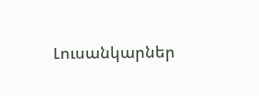Լուսանկարներ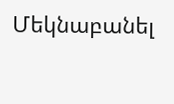Մեկնաբանել